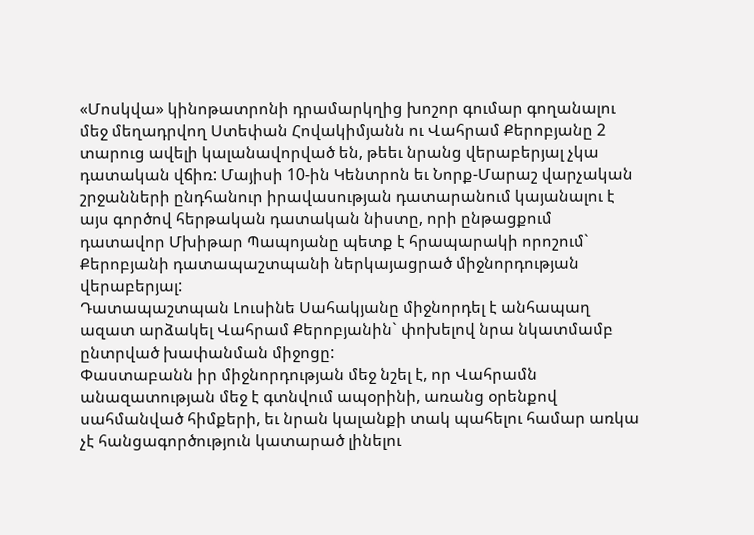«Մոսկվա» կինոթատրոնի դրամարկղից խոշոր գումար գողանալու մեջ մեղադրվող Ստեփան Հովակիմյանն ու Վահրամ Քերոբյանը 2 տարուց ավելի կալանավորված են, թեեւ նրանց վերաբերյալ չկա դատական վճիռ: Մայիսի 10-ին Կենտրոն եւ Նորք-Մարաշ վարչական շրջանների ընդհանուր իրավասության դատարանում կայանալու է այս գործով հերթական դատական նիստը, որի ընթացքում դատավոր Մխիթար Պապոյանը պետք է հրապարակի որոշում` Քերոբյանի դատապաշտպանի ներկայացրած միջնորդության վերաբերյալ:
Դատապաշտպան Լուսինե Սահակյանը միջնորդել է անհապաղ ազատ արձակել Վահրամ Քերոբյանին` փոխելով նրա նկատմամբ ընտրված խափանման միջոցը:
Փաստաբանն իր միջնորդության մեջ նշել է, որ Վահրամն անազատության մեջ է գտնվում ապօրինի, առանց օրենքով սահմանված հիմքերի, եւ նրան կալանքի տակ պահելու համար առկա չէ հանցագործություն կատարած լինելու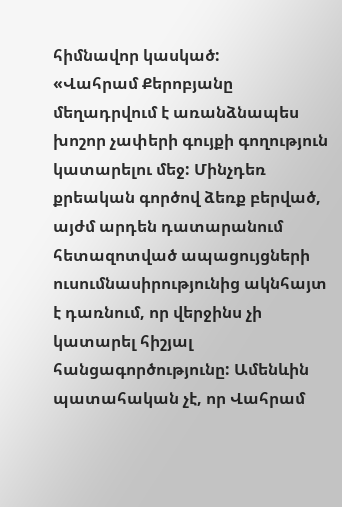հիմնավոր կասկած:
«Վահրամ Քերոբյանը մեղադրվում է առանձնապես խոշոր չափերի գույքի գողություն կատարելու մեջ: Մինչդեռ քրեական գործով ձեռք բերված, այժմ արդեն դատարանում հետազոտված ապացույցների ուսումնասիրությունից ակնհայտ է դառնում, որ վերջինս չի կատարել հիշյալ հանցագործությունը: Ամենևին պատահական չէ, որ Վահրամ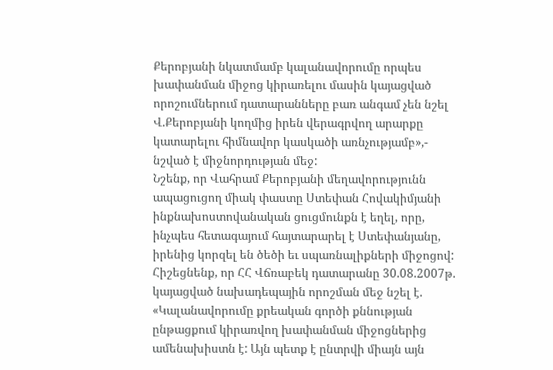Քերոբյանի նկատմամբ կալանավորումը որպես խափանման միջոց կիրառելու մասին կայացված որոշումներում դատարանները բառ անգամ չեն նշել Վ.Քերոբյանի կողմից իրեն վերագրվող արարքը կատարելու հիմնավոր կասկածի առնչությամբ»,- նշված է միջնորդության մեջ:
Նշենք, որ Վահրամ Քերոբյանի մեղավորությունն ապացուցող միակ փաստը Ստեփան Հովակիմյանի ինքնախոստովանական ցուցմունքն է եղել, որը, ինչպես հետագայում հայտարարել է Ստեփանյանը, իրենից կորզել են ծեծի եւ սպառնալիքների միջոցով:
Հիշեցնենք, որ ՀՀ Վճռաբեկ դատարանը 30.08.2007թ. կայացված նախադեպային որոշման մեջ նշել է. «Կալանավորումը քրեական գործի քննության ընթացքում կիրառվող խափանման միջոցներից ամենախիստն է: Այն պետք է ընտրվի միայն այն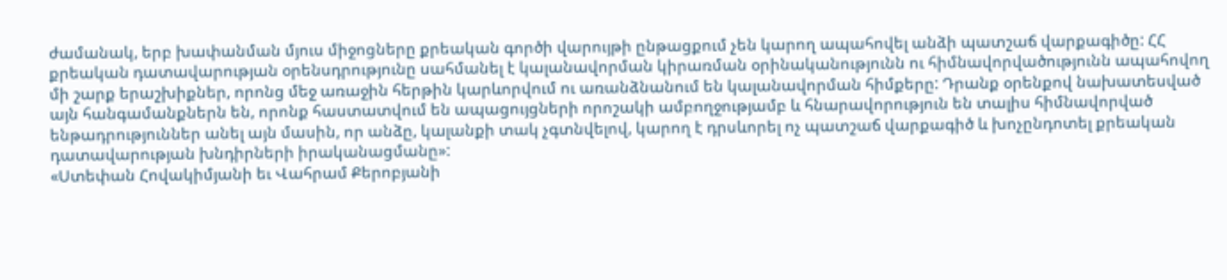ժամանակ, երբ խափանման մյուս միջոցները քրեական գործի վարույթի ընթացքում չեն կարող ապահովել անձի պատշաճ վարքագիծը: ՀՀ քրեական դատավարության օրենսդրությունը սահմանել է կալանավորման կիրառման օրինականությունն ու հիմնավորվածությունն ապահովող մի շարք երաշխիքներ, որոնց մեջ առաջին հերթին կարևորվում ու առանձնանում են կալանավորման հիմքերը: Դրանք օրենքով նախատեսված այն հանգամանքներն են, որոնք հաստատվում են ապացույցների որոշակի ամբողջությամբ և հնարավորություն են տալիս հիմնավորված ենթադրություններ անել այն մասին, որ անձը, կալանքի տակ չգտնվելով, կարող է դրսևորել ոչ պատշաճ վարքագիծ և խոչընդոտել քրեական դատավարության խնդիրների իրականացմանը»:
«Ստեփան Հովակիմյանի եւ Վահրամ Քերոբյանի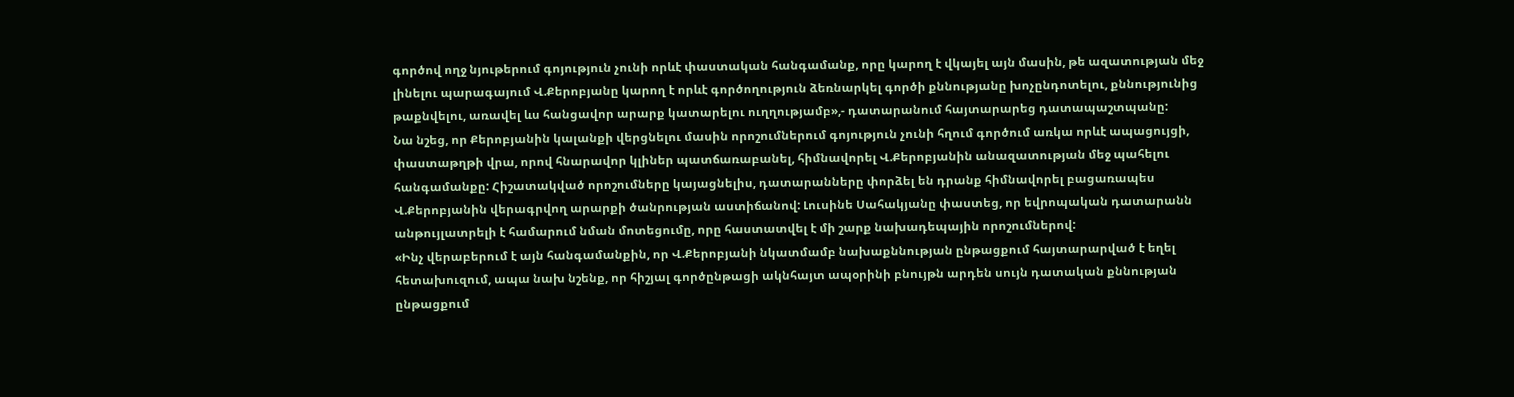գործով ողջ նյութերում գոյություն չունի որևէ փաստական հանգամանք, որը կարող է վկայել այն մասին, թե ազատության մեջ լինելու պարագայում Վ.Քերոբյանը կարող է որևէ գործողություն ձեռնարկել գործի քննությանը խոչընդոտելու, քննությունից թաքնվելու, առավել ևս հանցավոր արարք կատարելու ուղղությամբ»,- դատարանում հայտարարեց դատապաշտպանը:
Նա նշեց, որ Քերոբյանին կալանքի վերցնելու մասին որոշումներում գոյություն չունի հղում գործում առկա որևէ ապացույցի, փաստաթղթի վրա, որով հնարավոր կլիներ պատճառաբանել, հիմնավորել Վ.Քերոբյանին անազատության մեջ պահելու հանգամանքը: Հիշատակված որոշումները կայացնելիս, դատարանները փորձել են դրանք հիմնավորել բացառապես Վ.Քերոբյանին վերագրվող արարքի ծանրության աստիճանով: Լուսինե Սահակյանը փաստեց, որ եվրոպական դատարանն անթույլատրելի է համարում նման մոտեցումը, որը հաստատվել է մի շարք նախադեպային որոշումներով:
«Ինչ վերաբերում է այն հանգամանքին, որ Վ.Քերոբյանի նկատմամբ նախաքննության ընթացքում հայտարարված է եղել հետախուզում, ապա նախ նշենք, որ հիշյալ գործընթացի ակնհայտ ապօրինի բնույթն արդեն սույն դատական քննության ընթացքում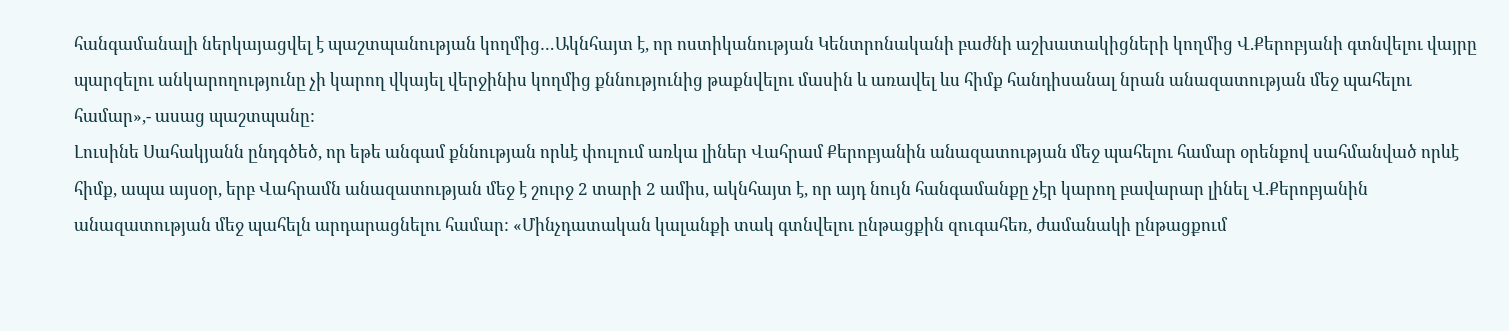հանգամանալի ներկայացվել է պաշտպանության կողմից…Ակնհայտ է, որ ոստիկանության Կենտրոնականի բաժնի աշխատակիցների կողմից Վ.Քերոբյանի գտնվելու վայրը պարզելու անկարողությունը չի կարող վկայել վերջինիս կողմից քննությունից թաքնվելու մասին և առավել ևս հիմք հանդիսանալ նրան անազատության մեջ պահելու համար»,- ասաց պաշտպանը:
Լուսինե Սահակյանն ընդգծեծ, որ եթե անգամ քննության որևէ փուլում առկա լիներ Վահրամ Քերոբյանին անազատության մեջ պահելու համար օրենքով սահմանված որևէ հիմք, ապա այսօր, երբ Վահրամն անազատության մեջ է շուրջ 2 տարի 2 ամիս, ակնհայտ է, որ այդ նույն հանգամանքը չէր կարող բավարար լինել Վ.Քերոբյանին անազատության մեջ պահելն արդարացնելու համար: «Մինչդատական կալանքի տակ գտնվելու ընթացքին զուգահեռ, ժամանակի ընթացքում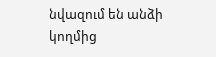նվազում են անձի կողմից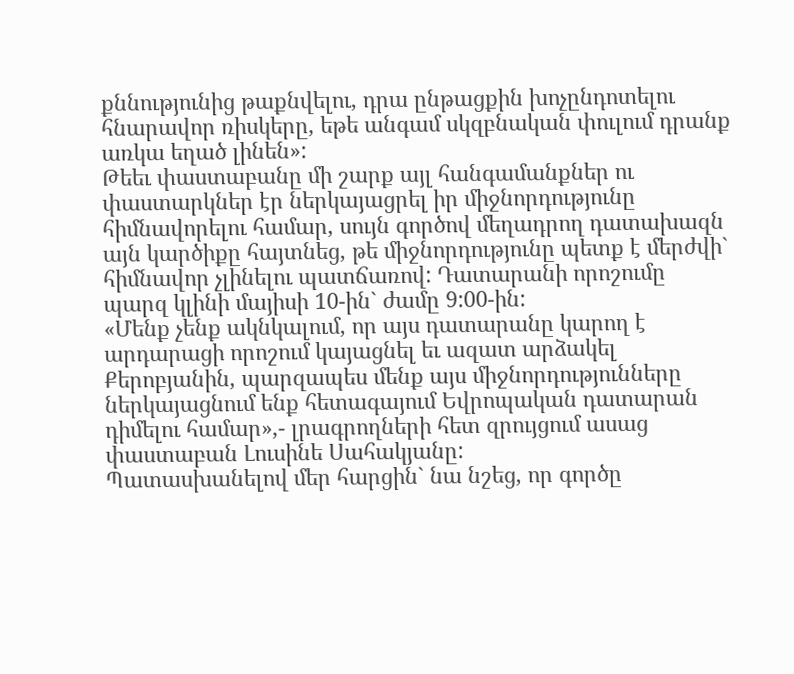քննությունից թաքնվելու, դրա ընթացքին խոչընդոտելու հնարավոր ռիսկերը, եթե անգամ սկզբնական փուլում դրանք առկա եղած լինեն»:
Թեեւ փաստաբանը մի շարք այլ հանգամանքներ ու փաստարկներ էր ներկայացրել իր միջնորդությունը հիմնավորելու համար, սույն գործով մեղադրող դատախազն այն կարծիքը հայտնեց, թե միջնորդությունը պետք է մերժվի` հիմնավոր չլինելու պատճառով: Դատարանի որոշումը պարզ կլինի մայիսի 10-ին` ժամը 9:00-ին:
«Մենք չենք ակնկալում, որ այս դատարանը կարող է արդարացի որոշում կայացնել եւ ազատ արձակել Քերոբյանին, պարզապես մենք այս միջնորդությունները ներկայացնում ենք հետագայում Եվրոպական դատարան դիմելու համար»,- լրագրողների հետ զրույցում ասաց փաստաբան Լուսինե Սահակյանը:
Պատասխանելով մեր հարցին` նա նշեց, որ գործը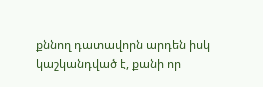քննող դատավորն արդեն իսկ կաշկանդված է, քանի որ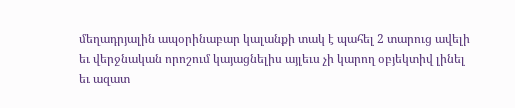մեղադրյալին ապօրինաբար կալանքի տակ է պահել 2 տարուց ավելի եւ վերջնական որոշում կայացնելիս այլեւս չի կարող օբյեկտիվ լինել եւ ազատ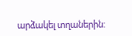արձակել տղաներին: